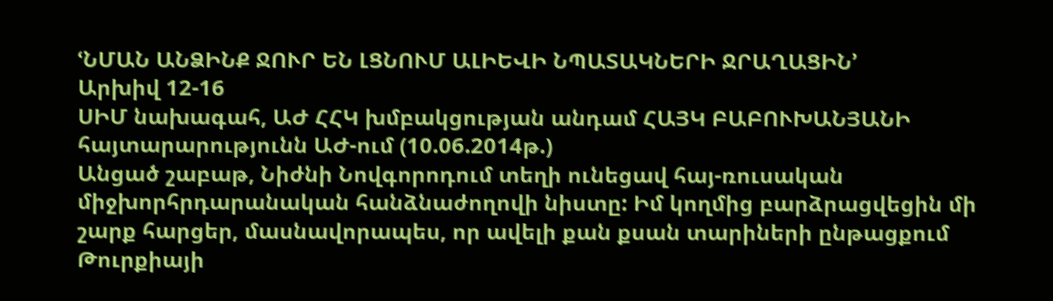ՙՆՄԱՆ ԱՆՁԻՆՔ ՋՈՒՐ ԵՆ ԼՑՆՈՒՄ ԱԼԻԵՎԻ ՆՊԱՏԱԿՆԵՐԻ ՋՐԱՂԱՑԻՆ՚
Արխիվ 12-16
ՍԻՄ նախագահ, ԱԺ ՀՀԿ խմբակցության անդամ ՀԱՅԿ ԲԱԲՈՒԽԱՆՅԱՆԻ հայտարարությունն ԱԺ-ում (10.06.2014թ.)
Անցած շաբաթ, Նիժնի Նովգորոդում տեղի ունեցավ հայ-ռուսական միջխորհրդարանական հանձնաժողովի նիստը: Իմ կողմից բարձրացվեցին մի շարք հարցեր, մասնավորապես, որ ավելի քան քսան տարիների ընթացքում Թուրքիայի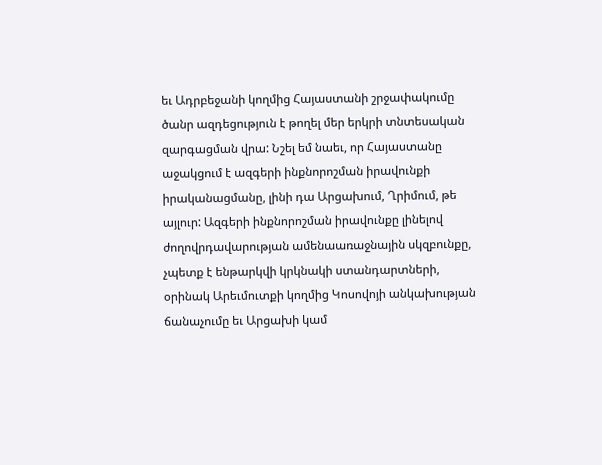եւ Ադրբեջանի կողմից Հայաստանի շրջափակումը ծանր ազդեցություն է թողել մեր երկրի տնտեսական զարգացման վրա: Նշել եմ նաեւ, որ Հայաստանը աջակցում է ազգերի ինքնորոշման իրավունքի իրականացմանը, լինի դա Արցախում, Ղրիմում, թե այլուր: Ազգերի ինքնորոշման իրավունքը լինելով ժողովրդավարության ամենաառաջնային սկզբունքը, չպետք է ենթարկվի կրկնակի ստանդարտների, օրինակ Արեւմուտքի կողմից Կոսովոյի անկախության ճանաչումը եւ Արցախի կամ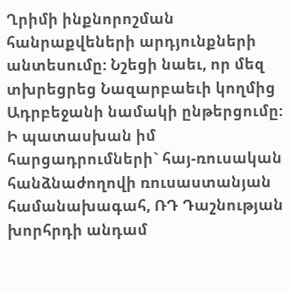Ղրիմի ինքնորոշման հանրաքվեների արդյունքների անտեսումը: Նշեցի նաեւ, որ մեզ տխրեցրեց Նազարբաեւի կողմից Ադրբեջանի նամակի ընթերցումը:
Ի պատասխան իմ հարցադրումների` հայ-ռուսական հանձնաժողովի ռուսաստանյան համանախագահ, ՌԴ Դաշնության խորհրդի անդամ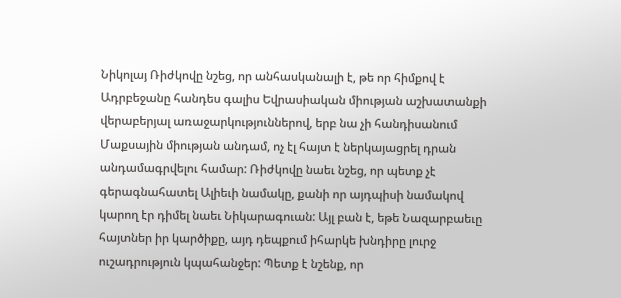Նիկոլայ Ռիժկովը նշեց, որ անհասկանալի է, թե որ հիմքով է Ադրբեջանը հանդես գալիս Եվրասիական միության աշխատանքի վերաբերյալ առաջարկություններով, երբ նա չի հանդիսանում Մաքսային միության անդամ, ոչ էլ հայտ է ներկայացրել դրան անդամագրվելու համար: Ռիժկովը նաեւ նշեց, որ պետք չէ գերագնահատել Ալիեւի նամակը, քանի որ այդպիսի նամակով կարող էր դիմել նաեւ Նիկարագուան: Այլ բան է, եթե Նազարբաեւը հայտներ իր կարծիքը, այդ դեպքում իհարկե խնդիրը լուրջ ուշադրություն կպահանջեր: Պետք է նշենք, որ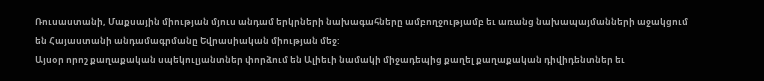Ռուսաստանի, Մաքսային միության մյուս անդամ երկրների նախագահները ամբողջությամբ եւ առանց նախապայմանների աջակցում են Հայաստանի անդամագրմանը Եվրասիական միության մեջ:
Այսօր որոշ քաղաքական սպեկուլյանտներ փորձում են Ալիեւի նամակի միջադեպից քաղել քաղաքական դիվիդենտներ եւ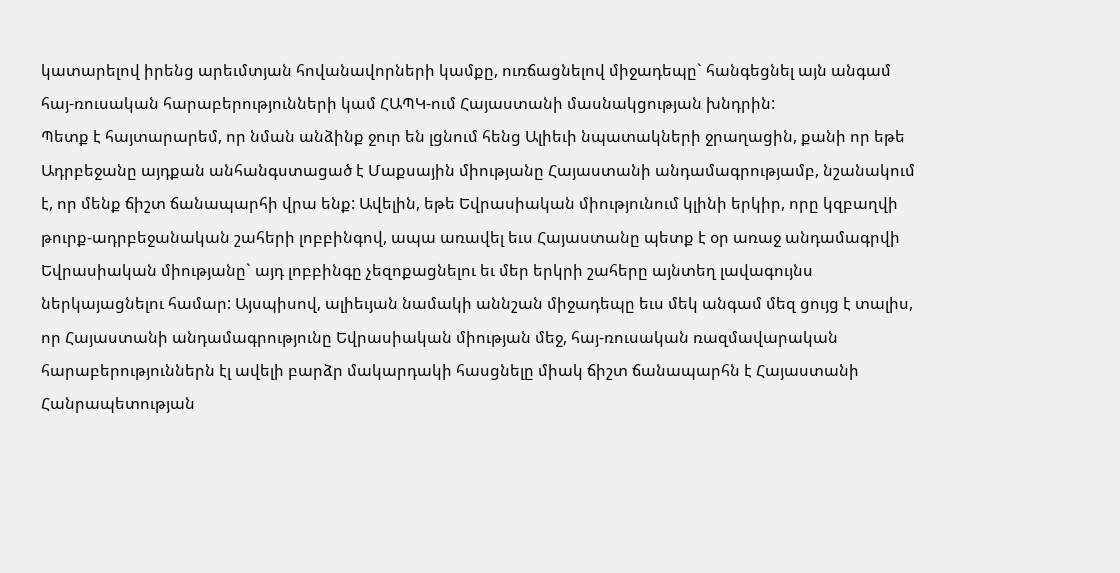կատարելով իրենց արեւմտյան հովանավորների կամքը, ուռճացնելով միջադեպը` հանգեցնել այն անգամ հայ-ռուսական հարաբերությունների կամ ՀԱՊԿ-ում Հայաստանի մասնակցության խնդրին:
Պետք է հայտարարեմ, որ նման անձինք ջուր են լցնում հենց Ալիեւի նպատակների ջրաղացին, քանի որ եթե Ադրբեջանը այդքան անհանգստացած է Մաքսային միությանը Հայաստանի անդամագրությամբ, նշանակում է, որ մենք ճիշտ ճանապարհի վրա ենք: Ավելին, եթե Եվրասիական միությունում կլինի երկիր, որը կզբաղվի թուրք-ադրբեջանական շահերի լոբբինգով, ապա առավել եւս Հայաստանը պետք է օր առաջ անդամագրվի Եվրասիական միությանը` այդ լոբբինգը չեզոքացնելու եւ մեր երկրի շահերը այնտեղ լավագույնս ներկայացնելու համար: Այսպիսով, ալիեւյան նամակի աննշան միջադեպը եւս մեկ անգամ մեզ ցույց է տալիս, որ Հայաստանի անդամագրությունը Եվրասիական միության մեջ, հայ-ռուսական ռազմավարական հարաբերություններն էլ ավելի բարձր մակարդակի հասցնելը միակ ճիշտ ճանապարհն է Հայաստանի Հանրապետության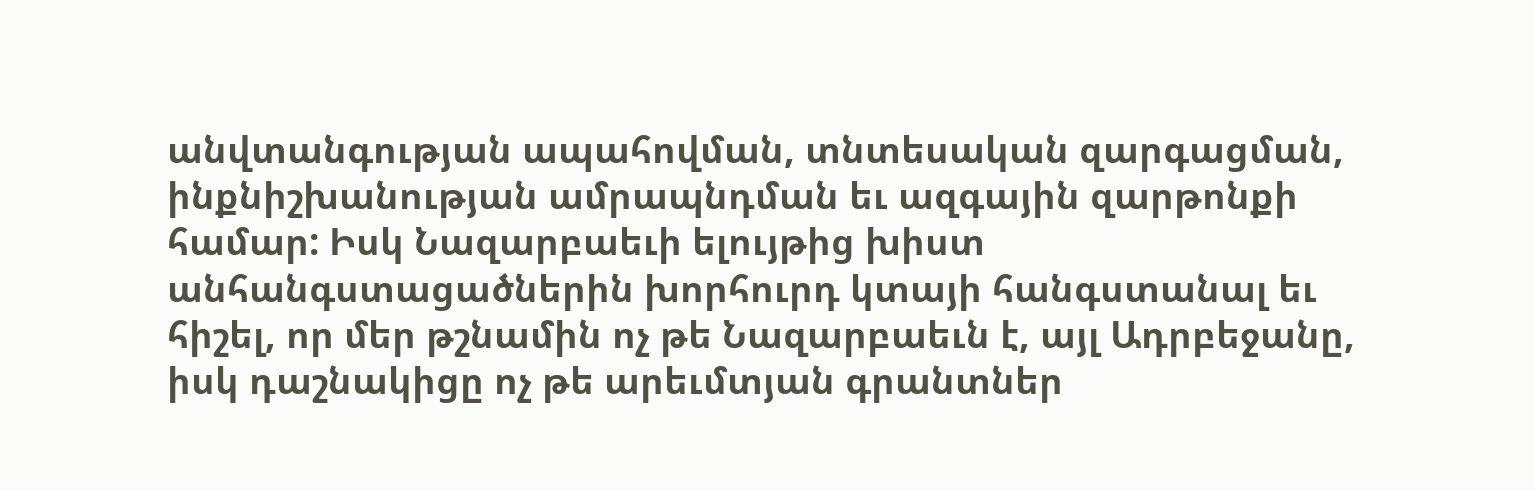անվտանգության ապահովման, տնտեսական զարգացման, ինքնիշխանության ամրապնդման եւ ազգային զարթոնքի համար: Իսկ Նազարբաեւի ելույթից խիստ անհանգստացածներին խորհուրդ կտայի հանգստանալ եւ հիշել, որ մեր թշնամին ոչ թե Նազարբաեւն է, այլ Ադրբեջանը, իսկ դաշնակիցը ոչ թե արեւմտյան գրանտներ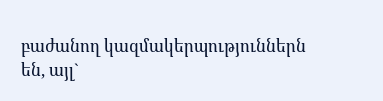բաժանող կազմակերպություններն են, այլ`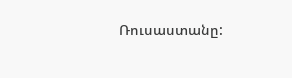Ռուսաստանը: